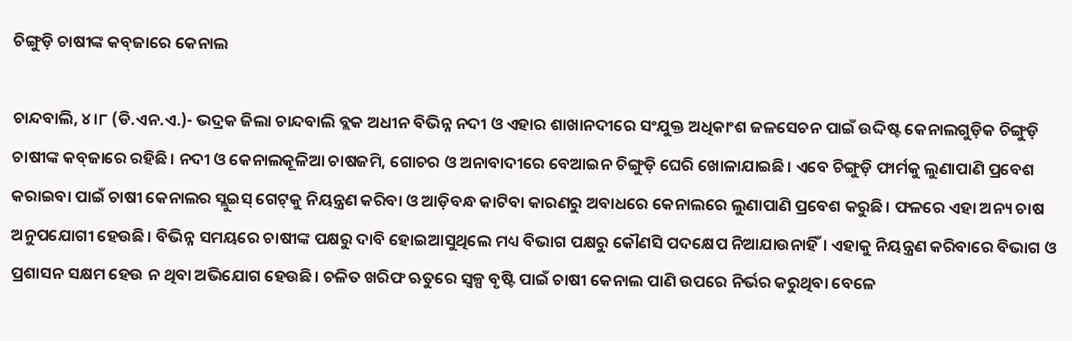ଚିଙ୍ଗୁଡ଼ି ଚାଷୀଙ୍କ କବ୍‌ଜାରେ କେନାଲ

ଚାନ୍ଦବାଲି, ୪।୮ (ଡି.ଏନ.ଏ.)- ଭଦ୍ରକ ଜିଲା ଚାନ୍ଦବାଲି ବ୍ଲକ ଅଧୀନ ବିଭିନ୍ନ ନଦୀ ଓ ଏହାର ଶାଖାନଦୀରେ ସଂଯୁକ୍ତ ଅଧିକାଂଶ ଜଳସେଚନ ପାଇଁ ଉଦ୍ଦିଷ୍ଟ କେନାଲଗୁଡ଼ିକ ଚିଙ୍ଗୁଡ଼ି ଚାଷୀଙ୍କ କବ୍‌ଜାରେ ରହିଛି। ନଦୀ ଓ କେନାଲକୂଳିଆ ଚାଷଜମି, ଗୋଚର ଓ ଅନାବାଦୀରେ ବେଆଇନ ଚିଙ୍ଗୁଡ଼ି ଘେରି ଖୋଳାଯାଇଛି। ଏବେ ଚିଙ୍ଗୁଡ଼ି ଫାର୍ମକୁ ଲୁଣାପାଣି ପ୍ରବେଶ କରାଇବା ପାଇଁ ଚାଷୀ କେନାଲର ସ୍ଲୁଇସ୍‌ ଗେଟ୍‌କୁ ନିୟନ୍ତ୍ରଣ କରିବା ଓ ଆଡ଼ିବନ୍ଧ କାଟିବା କାରଣରୁ ଅବାଧରେ କେନାଲରେ ଲୁଣାପାଣି ପ୍ରବେଶ କରୁଛି। ଫଳରେ ଏହା ଅନ୍ୟ ଚାଷ ଅନୁପଯୋଗୀ ହେଉଛି। ବିଭିନ୍ନ ସମୟରେ ଚାଷୀଙ୍କ ପକ୍ଷରୁ ଦାବି ହୋଇଆସୁଥିଲେ ମଧ୍ୟ ବିଭାଗ ପକ୍ଷରୁ କୌଣସି ପଦକ୍ଷେପ ନିଆଯାଉନାହିଁ। ଏହାକୁ ନିୟନ୍ତ୍ରଣ କରିବାରେ ବିଭାଗ ଓ ପ୍ରଶାସନ ସକ୍ଷମ ହେଉ ନ ଥିବା ଅଭିଯୋଗ ହେଉଛି। ଚଳିତ ଖରିଫ ଋତୁରେ ସ୍ବଳ୍ପ ବୃଷ୍ଟି ପାଇଁ ଚାଷୀ କେନାଲ ପାଣି ଉପରେ ନିର୍ଭର କରୁଥିବା ବେଳେ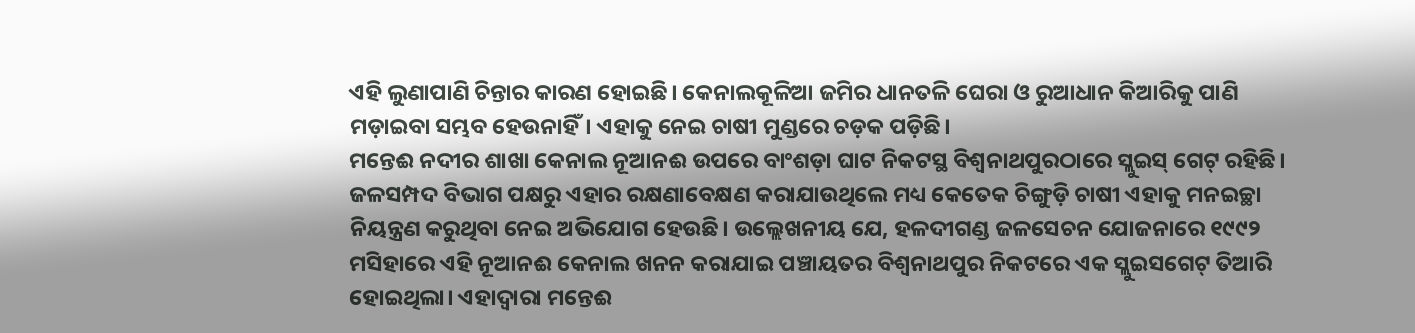ଏହି ଲୁଣାପାଣି ଚିନ୍ତାର କାରଣ ହୋଇଛି। କେନାଲକୂଳିଆ ଜମିର ଧାନତଳି ଘେରା ଓ ରୁଆଧାନ କିଆରିକୁ ପାଣି ମଡ଼ାଇବା ସମ୍ଭବ ହେଉନାହିଁ। ଏହାକୁ ନେଇ ଚାଷୀ ମୁଣ୍ଡରେ ଚଡ଼କ ପଡ଼ିଛି।
ମନ୍ତେଈ ନଦୀର ଶାଖା କେନାଲ ନୂଆନଈ ଉପରେ ବାଂଶଡ଼ା ଘାଟ ନିକଟସ୍ଥ ବିଶ୍ୱନାଥପୁରଠାରେ ସ୍ଲୁଇସ୍‌ ଗେଟ୍‌ ରହିଛି। ଜଳସମ୍ପଦ ବିଭାଗ ପକ୍ଷରୁ ଏହାର ରକ୍ଷଣାବେକ୍ଷଣ କରାଯାଉଥିଲେ ମଧ୍ୟ କେତେକ ଚିଙ୍ଗୁଡ଼ି ଚାଷୀ ଏହାକୁ ମନଇଚ୍ଛା ନିୟନ୍ତ୍ରଣ କରୁଥିବା ନେଇ ଅଭିଯୋଗ ହେଉଛି। ଉଲ୍ଲେଖନୀୟ ଯେ, ହଳଦୀଗଣ୍ଡ ଜଳସେଚନ ଯୋଜନାରେ ୧୯୯୨ ମସିହାରେ ଏହି ନୂଆନଈ କେନାଲ ଖନନ କରାଯାଇ ପଞ୍ଚାୟତର ବିଶ୍ୱନାଥପୁର ନିକଟରେ ଏକ ସ୍ଲୁଇସଗେଟ୍‌ ତିଆରି ହୋଇଥିଲା। ଏହାଦ୍ୱାରା ମନ୍ତେଈ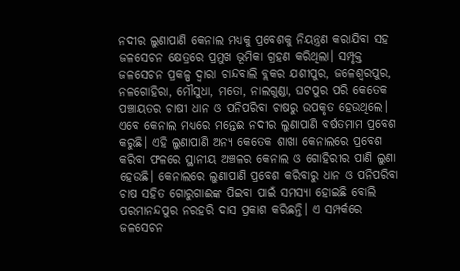ନଦୀର ଲୁଣାପାଣି କେନାଲ ମଧ୍ୟକୁ ପ୍ରବେଶକୁ ନିୟନ୍ତ୍ରଣ କରାଯିବା ସହ ଜଳସେଚନ କ୍ଷେତ୍ରରେ ପ୍ରମୁଖ ଭୂମିକା ଗ୍ରହଣ କରିଥିଲା। ସମ୍ପୃକ୍ତ ଜଳସେଚନ ପ୍ରକଳ୍ପ ଦ୍ୱାରା ଚାନ୍ଦବାଲି ବ୍ଲକର ଯଶୀପୁର, ଜଳେଶ୍ୱରପୁର, ନଳଗୋହିରା, ମୌସୁଧା, ମତୋ, ନାଲଗୁଣ୍ଡା, ଘଟପୁର ପରି କେତେକ ପଞ୍ଚାୟତର ଚାଷୀ ଧାନ ଓ ପନିପରିବା ଚାଷରୁ ଉପକୃତ ହେଉଥିଲେ। ଏବେ କେନାଲ ମଧ୍ୟରେ ମନ୍ତେଈ ନଦୀର ଲୁଣାପାଣି ବର୍ଷତମାମ ପ୍ରବେଶ କରୁଛି। ଏହି ଲୁଣାପାଣି ଅନ୍ୟ କେତେକ ଶାଖା କେନାଲରେ ପ୍ରବେଶ କରିବା ଫଳରେ ସ୍ଥାନୀୟ ଅଞ୍ଚଳର କେନାଲ ଓ ଗୋହିରୀର ପାଣି ଲୁଣା ହେଉଛି। କେନାଲରେ ଲୁଣାପାଣି ପ୍ରବେଶ କରିବାରୁ ଧାନ ଓ ପନିପରିବା ଚାଷ ସହିତ ଗୋରୁଗାଈଙ୍କ ପିଇବା ପାଇଁ ସମସ୍ୟା ହୋଇଛି ବୋଲି ପରମାନନ୍ଦପୁର ନରହରି ଦାସ ପ୍ରକାଶ କରିଛନ୍ତି। ଏ ସମ୍ପର୍କରେ ଜଳସେଚନ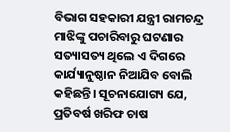ବିଭାଗ ସହକାରୀ ଯନ୍ତ୍ରୀ ରାମଚନ୍ଦ୍ର ମାଝିଙ୍କୁ ପଚାରିବାରୁ ଘଟଣାର ସତ୍ୟାସତ୍ୟ ଥିଲେ ଏ ଦିଗରେ କାର୍ଯ୍ୟାନୁଷ୍ଠାନ ନିଆଯିବ ବୋଲି କହିଛନ୍ତି। ସୂଚନାଯୋଗ୍ୟ ଯେ, ପ୍ରତିବର୍ଷ ଖରିଫ ଚାଷ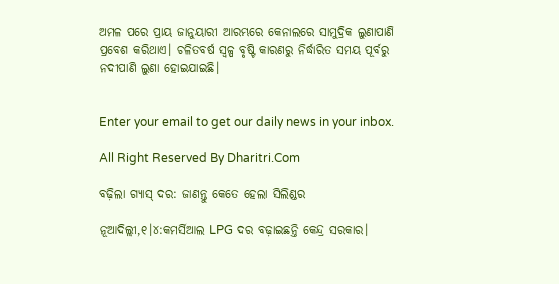ଅମଳ ପରେ ପ୍ରାୟ ଜାନୁୟାରୀ ଆରମ୍ଭରେ କେନାଲରେ ସାମୁଦ୍ରିକ ଲୁଣାପାଣି ପ୍ରବେଶ କରିଥାଏ। ଚଳିତବର୍ଷ ସ୍ବଳ୍ପ ବୃଷ୍ଟି କାରଣରୁ ନିର୍ଦ୍ଧାରିତ ସମୟ ପୂର୍ବରୁ ନଦୀପାଣି ଲୁଣା ହୋଇଯାଇଛି।


Enter your email to get our daily news in your inbox.

All Right Reserved By Dharitri.Com

ବଢ଼ିଲା ଗ୍ୟାସ୍‌ ଦର: ଜାଣନ୍ତୁ କେତେ ହେଲା ସିଲିଣ୍ଡର

ନୂଆଦିଲ୍ଲୀ,୧।୪:କମର୍ସିଆଲ LPG ଦର ବଢ଼ାଇଛନ୍ତି କେନ୍ଦ୍ର ସରକାର।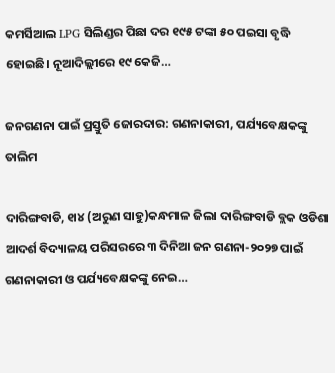କମର୍ସିଆଲ LPG ସିଲିଣ୍ଡର ପିଛା ଦର ୧୯୫ ଟଙ୍କା ୫୦ ପଇସା ବୃଦ୍ଧି ହୋଇଛି। ନୂଆଦିଲ୍ଲୀରେ ୧୯ କେଜି…

ଜନଗଣନା ପାଇଁ ପ୍ରସ୍ତୁତି ଜୋରଦାର: ଗଣନାକାରୀ, ପର୍ଯ୍ୟବେକ୍ଷକଙ୍କୁ ତାଲିମ

ଦାରିଙ୍ଗବାଡି, ୧ା୪ (ଅରୁଣ ସାହୁ)କନ୍ଧମାଳ ଜିଲା ଦାରିଙ୍ଗବାଡି ବ୍ଲକ ଓଡିଶା ଆଦର୍ଶ ବିଦ୍ୟାଳୟ ପରିସରରେ ୩ ଦିନିଆ ଜନ ଗଣନା-୨୦୨୭ ପାଇଁ ଗଣନାକାରୀ ଓ ପର୍ଯ୍ୟବେକ୍ଷକଙ୍କୁ ନେଇ…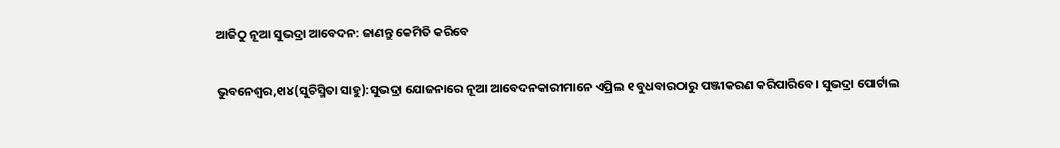ଆଜିଠୁ ନୂଆ ସୁଭଦ୍ରା ଆବେଦନ: ଜାଣନ୍ତୁ କେମିତି କରିବେ

ଭୁବନେଶ୍ୱର,୧ା୪(ସୁଚିସ୍ମିତା ସାହୁ):ସୁଭଦ୍ରା ଯୋଜନାରେ ନୂଆ ଆବେଦନକାରୀମାନେ ଏପ୍ରିଲ ୧ ବୁଧବାରଠାରୁ ପଞ୍ଜୀକରଣ କରିପାରିବେ। ସୁଭଦ୍ରା ପୋର୍ଟାଲ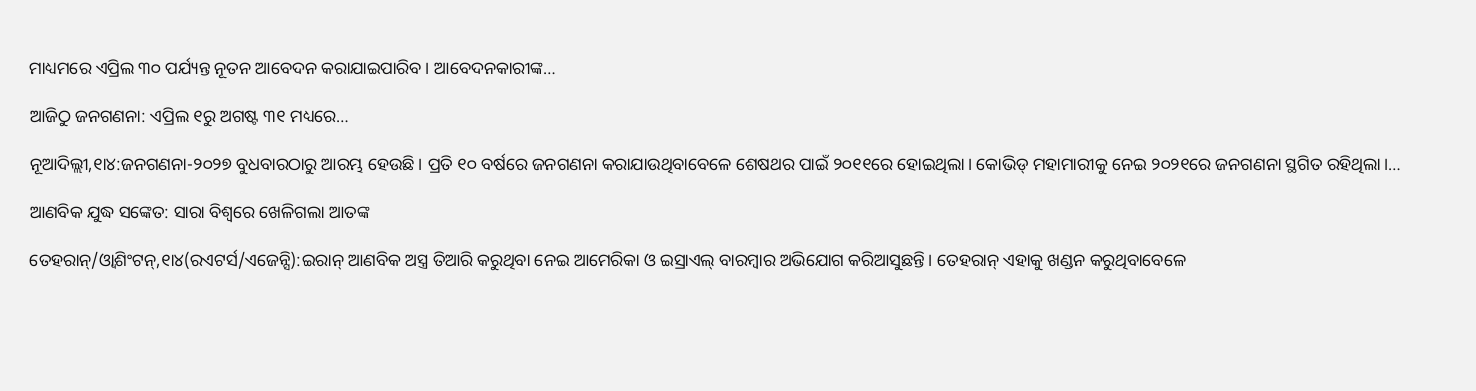ମାଧ୍ୟମରେ ଏପ୍ରିଲ ୩୦ ପର୍ଯ୍ୟନ୍ତ ନୂତନ ଆବେଦନ କରାଯାଇପାରିବ। ଆବେଦନକାରୀଙ୍କ…

ଆଜିଠୁ ଜନଗଣନା: ଏପ୍ରିଲ ୧ରୁ ଅଗଷ୍ଟ ୩୧ ମଧ୍ୟରେ…

ନୂଆଦିଲ୍ଲୀ,୧ା୪:ଜନଗଣନା-୨୦୨୭ ବୁଧବାରଠାରୁ ଆରମ୍ଭ ହେଉଛି। ପ୍ରତି ୧୦ ବର୍ଷରେ ଜନଗଣନା କରାଯାଉଥିବାବେଳେ ଶେଷଥର ପାଇଁ ୨୦୧୧ରେ ହୋଇଥିଲା। କୋଭିଡ୍‌ ମହାମାରୀକୁ ନେଇ ୨୦୨୧ରେ ଜନଗଣନା ସ୍ଥଗିତ ରହିଥିଲା।…

ଆଣବିକ ଯୁଦ୍ଧ ସଙ୍କେତ: ସାରା ବିଶ୍ୱରେ ଖେଳିଗଲା ଆତଙ୍କ

ତେହରାନ୍‌/ଓ୍ବାଶିଂଟନ୍‌,୧ା୪(ରଏଟର୍ସ/ଏଜେନ୍ସି):ଇରାନ୍‌ ଆଣବିକ ଅସ୍ତ୍ର ତିଆରି କରୁଥିବା ନେଇ ଆମେରିକା ଓ ଇସ୍ରାଏଲ୍‌ ବାରମ୍ବାର ଅଭିଯୋଗ କରିଆସୁଛନ୍ତି। ତେହରାନ୍‌ ଏହାକୁ ଖଣ୍ଡନ କରୁଥିବାବେଳେ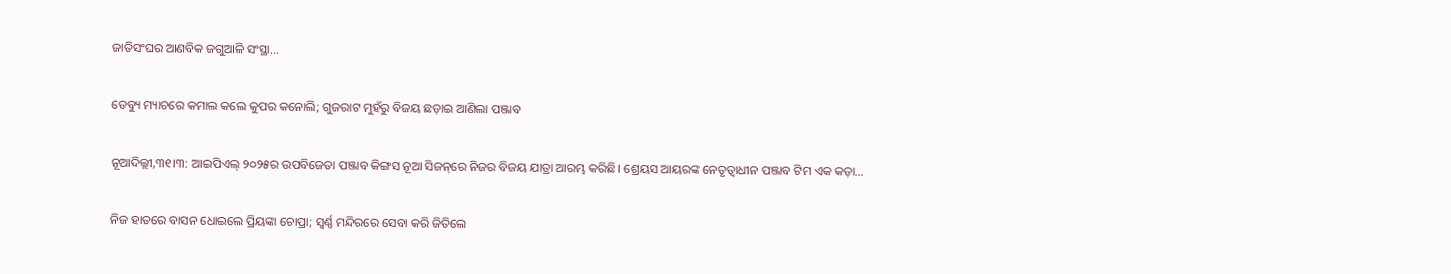ଜାତିସଂଘର ଆଣବିକ ଜଗୁଆଳି ସଂସ୍ଥା…

ଡେବ୍ୟୁ ମ୍ୟାଚରେ କମାଲ କଲେ କୁପର କନୋଲି; ଗୁଜରାଟ ମୁହଁରୁ ବିଜୟ ଛଡ଼ାଇ ଆଣିଲା ପଞ୍ଜାବ

ନୂଆଦିଲ୍ଲୀ,୩୧।୩: ଆଇପିଏଲ୍‌ ୨୦୨୫ର ଉପବିଜେତା ପଞ୍ଜାବ କିଙ୍ଗସ ନୂଆ ସିଜନ୍‌ରେ ନିଜର ବିଜୟ ଯାତ୍ରା ଆରମ୍ଭ କରିଛି। ଶ୍ରେୟସ ଆୟରଙ୍କ ନେତୃତ୍ୱାଧୀନ ପଞ୍ଜାବ ଟିମ ଏକ କଡ଼ା…

ନିଜ ହାତରେ ବାସନ ଧୋଇଲେ ପ୍ରିୟଙ୍କା ଚୋପ୍ରା; ସ୍ୱର୍ଣ୍ଣ ମନ୍ଦିରରେ ସେବା କରି ଜିତିଲେ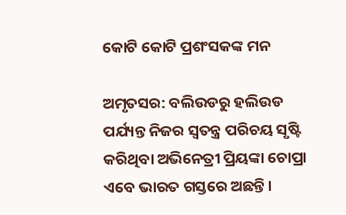କୋଟି କୋଟି ପ୍ରଶଂସକଙ୍କ ମନ

ଅମୃତସର: ବଲିଉଡରୁ ହଲିଉଡ ପର୍ଯ୍ୟନ୍ତ ନିଜର ସ୍ବତନ୍ତ୍ର ପରିଚୟ ସୃଷ୍ଟି କରିଥିବା ଅଭିନେତ୍ରୀ ପ୍ରିୟଙ୍କା ଚୋପ୍ରା ଏବେ ଭାରତ ଗସ୍ତରେ ଅଛନ୍ତି।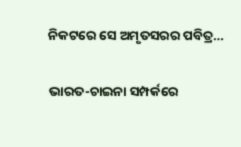ନିକଟରେ ସେ ଅମୃତସରର ପବିତ୍ର…

ଭାରତ-ଚାଇନା ସମ୍ପର୍କରେ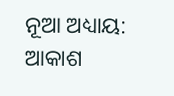ନୂଆ ଅଧ୍ୟାୟ: ଆକାଶ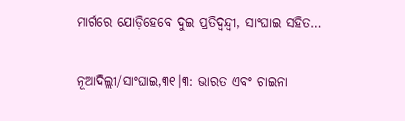ମାର୍ଗରେ ଯୋଡ଼ିହେବେ ଦୁଇ ପ୍ରତିଦ୍ୱନ୍ଦ୍ୱୀ, ସାଂଘାଇ ସହିତ…

ନୂଆଦିଲ୍ଲୀ/ସାଂଘାଇ,୩୧।୩: ଭାରତ ଏବଂ ଚାଇନା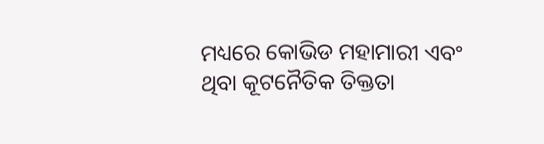ମଧ୍ୟରେ କୋଭିଡ ମହାମାରୀ ଏବଂ ଥିବା କୂଟନୈତିକ ତିକ୍ତତା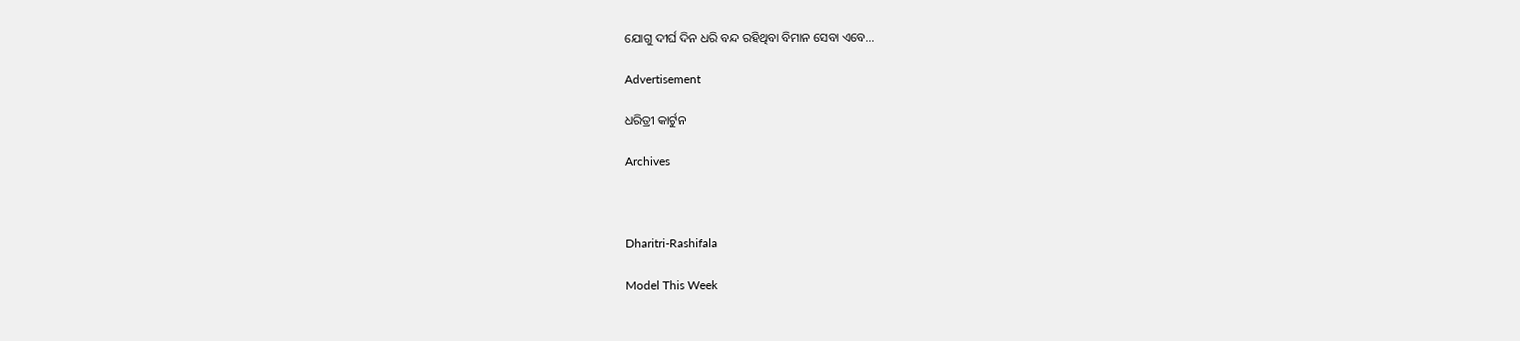ଯୋଗୁ ଦୀର୍ଘ ଦିନ ଧରି ବନ୍ଦ ରହିଥିବା ବିମାନ ସେବା ଏବେ…

Advertisement

ଧରିତ୍ରୀ କାର୍ଟୁନ

Archives



Dharitri-Rashifala

Model This Week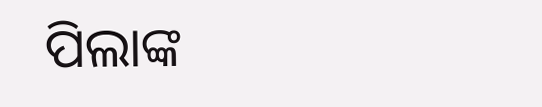ପିଲାଙ୍କ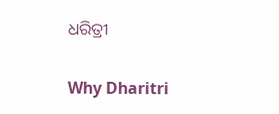ଧରିତ୍ରୀ

Why Dharitri